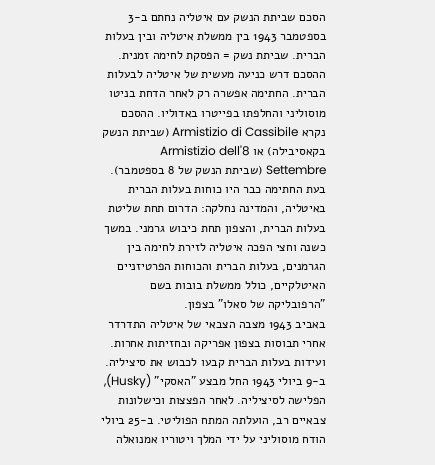הסכם שביתת הנשק עם איטליה נחתם ב-3 בספטמבר 1943 בין ממשלת איטליה ובין בעלות הברית. שביתת נשק = הפסקת לחימה זמנית. ההסכם דרש כניעה מעשית של איטליה לבעלות הברית. החתימה אפשרה רק לאחר הדחת בניטו מוסוליני והחלפתו בפייטרו באדוליו. ההסכם נקרא Armistizio di Cassibile (שביתת הנשק בקאסיבילה) או Armistizio dell'8 Settembre (שביתת הנשק של 8 בספטמבר). בעת החתימה כבר היו כוחות בעלות הברית באיטליה, והמדינה נחלקה: הדרום תחת שליטת בעלות הברית, והצפון תחת כיבוש גרמני. במשך כשנה וחצי הפכה איטליה לזירת לחימה בין הגרמנים, בעלות הברית והכוחות הפרטיזניים האיטלקיים, כולל ממשלת בובות בשם "הרפובליקה של סאלו" בצפון.
באביב 1943 מצבה הצבאי של איטליה התדרדר אחרי תבוסות בצפון אפריקה ובחזיתות אחרות. ועידות בעלות הברית קבעו לכבוש את סיציליה. ב-9 ביולי 1943 החל מבצע "האסקי" (Husky), הפלישה לסיציליה. לאחר הפצצות וכישלונות צבאיים רב, הועלתה המתח הפוליטי. ב-25 ביולי הודח מוסוליני על ידי המלך ויטוריו אמנואלה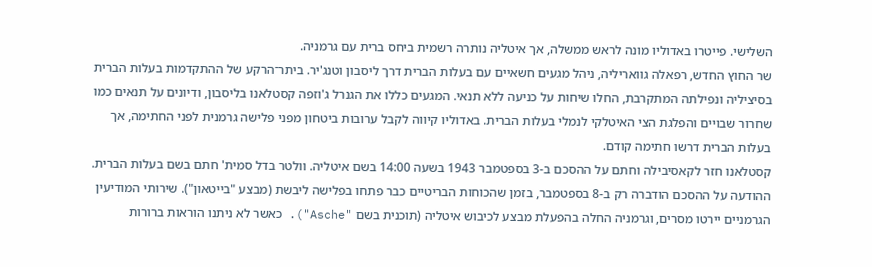השלישי. פייטרו באדוליו מונה לראש ממשלה, אך איטליה נותרה רשמית ביחס ברית עם גרמניה.
שר החוץ החדש, רפאלה גוואריליה, ניהל מגעים חשאיים עם בעלות הברית דרך ליסבון וטנג'יר. ביתר־הרקע של ההתקדמות בעלות הברית בסיציליה ונפילתה המתקרבת, החלו שיחות על כניעה ללא תנאי. המגעים כללו את הגנרל ג'וזפה קסטלאנו בליסבון, ודיונים על תנאים כמו שחרור שבויים והפלגת הצי האיטלקי לנמלי בעלות הברית. באדוליו קיווה לקבל ערובות ביטחון מפני פלישה גרמנית לפני החתימה, אך בעלות הברית דרשו חתימה קודם.
קסטלאנו חזר לקאסיבילה וחתם על ההסכם ב-3 בספטמבר 1943 בשעה 14:00 בשם איטליה. וולטר בדל סמית' חתם בשם בעלות הברית. ההודעה על ההסכם הודברה רק ב-8 בספטמבר, בזמן שהכוחות הבריטיים כבר פתחו בפלישה ליבשת (מבצע "בייטאון"). שירותי המודיעין הגרמניים יירטו מסרים, וגרמניה החלה בהפעלת מבצע לכיבוש איטליה (תוכנית בשם "Asche"). כאשר לא ניתנו הוראות ברורות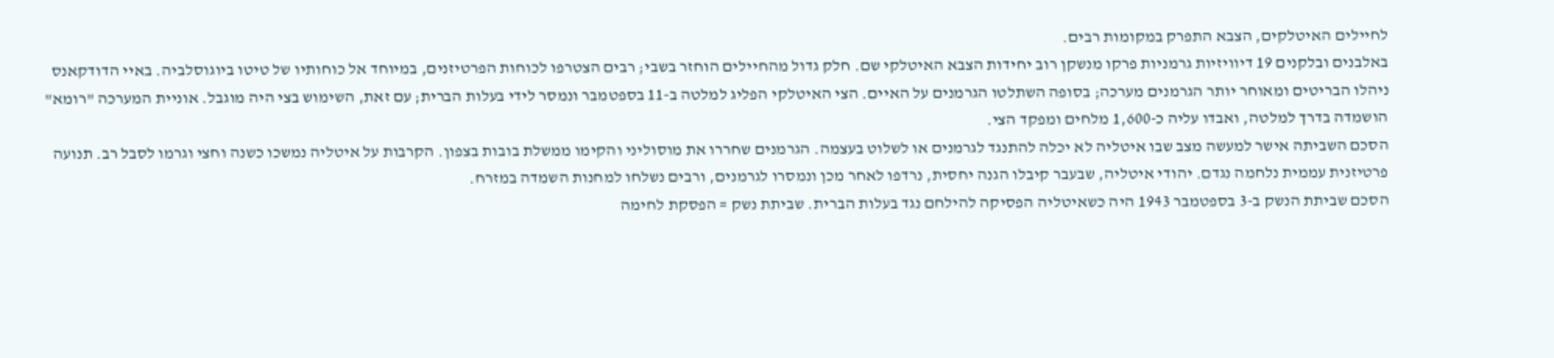לחיילים האיטלקים, הצבא התפרק במקומות רבים.
באלבנים ובלקנים 19 דיוויזיות גרמניות פרקו מנשקן רוב יחידות הצבא האיטלקי שם. חלק גדול מהחיילים הוחזר בשבי; רבים הצטרפו לכוחות הפרטיזנים, במיוחד אל כוחותיו של טיטו ביוגוסלביה. באיי הדודקאנס ניהלו הבריטים ומאוחר יותר הגרמנים מערכה; בסופה השתלטו הגרמנים על האיים. הצי האיטלקי הפליג למלטה ב-11 בספטמבר ונמסר לידי בעלות הברית; עם זאת, השימוש בצי היה מוגבל. אוניית המערכה "רומא" הושמדה בדרך למלטה, ואבדו עליה כ-1,600 מלחים ומפקד הצי.
הסכם השביתה אישר למעשה מצב שבו איטליה לא יכלה להתנגד לגרמנים או לשלוט בעצמה. הגרמנים שחררו את מוסוליני והקימו ממשלת בובות בצפון. הקרבות על איטליה נמשכו כשנה וחצי וגרמו לסבל רב. תנועה פרטיזנית עממית נלחמה נגדם. יהודי איטליה, שבעבר קיבלו הגנה יחסית, נרדפו לאחר מכן ונמסרו לגרמנים, ורבים נשלחו למחנות השמדה במזרח.
הסכם שביתת הנשק ב-3 בספטמבר 1943 היה כשאיטליה הפסיקה להילחם נגד בעלות הברית. שביתת נשק = הפסקת לחימה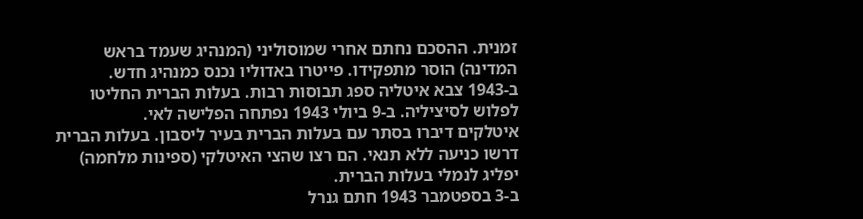זמנית. ההסכם נחתם אחרי שמוסוליני (המנהיג שעמד בראש המדינה) הוסר מתפקידו. פייטרו באדוליו נכנס כמנהיג חדש.
ב-1943 צבא איטליה ספג תבוסות רבות. בעלות הברית החליטו לפלוש לסיציליה. ב-9 ביולי 1943 נפתחה הפלישה לאי.
איטלקים דיברו בסתר עם בעלות הברית בעיר ליסבון. בעלות הברית דרשו כניעה ללא תנאי. הם רצו שהצי האיטלקי (ספינות מלחמה) יפליג לנמלי בעלות הברית.
ב-3 בספטמבר 1943 חתם גנרל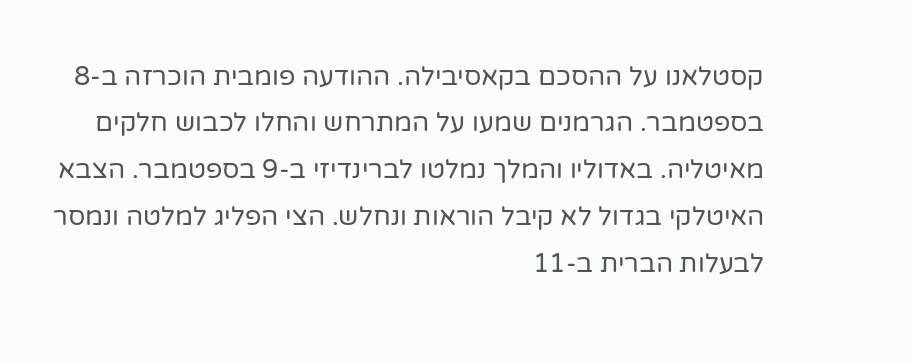קסטלאנו על ההסכם בקאסיבילה. ההודעה פומבית הוכרזה ב-8 בספטמבר. הגרמנים שמעו על המתרחש והחלו לכבוש חלקים מאיטליה. באדוליו והמלך נמלטו לברינדיזי ב-9 בספטמבר. הצבא האיטלקי בגדול לא קיבל הוראות ונחלש. הצי הפליג למלטה ונמסר לבעלות הברית ב-11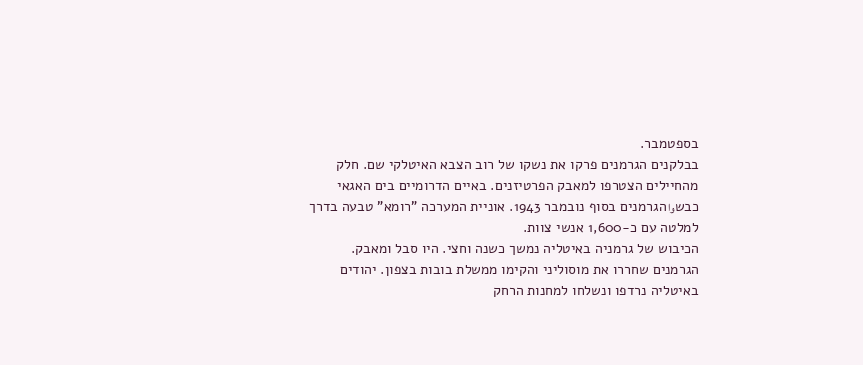בספטמבר.
בבלקנים הגרמנים פרקו את נשקו של רוב הצבא האיטלקי שם. חלק מהחיילים הצטרפו למאבק הפרטיזנים. באיים הדרומיים בים האגאי כבשوا הגרמנים בסוף נובמבר 1943. אוניית המערכה "רומא" טבעה בדרך למלטה עם כ-1,600 אנשי צוות.
הכיבוש של גרמניה באיטליה נמשך כשנה וחצי. היו סבל ומאבק. הגרמנים שחררו את מוסוליני והקימו ממשלת בובות בצפון. יהודים באיטליה נרדפו ונשלחו למחנות הרחק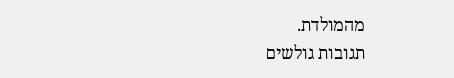מהמולדת.
תגובות גולשים